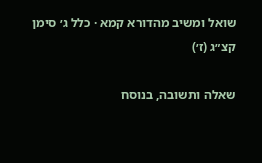שואל ומשיב מהדורא קמא · כלל ג׳ סימן קצ״ג (ז׳)

שאלה ותשובה, בנוסח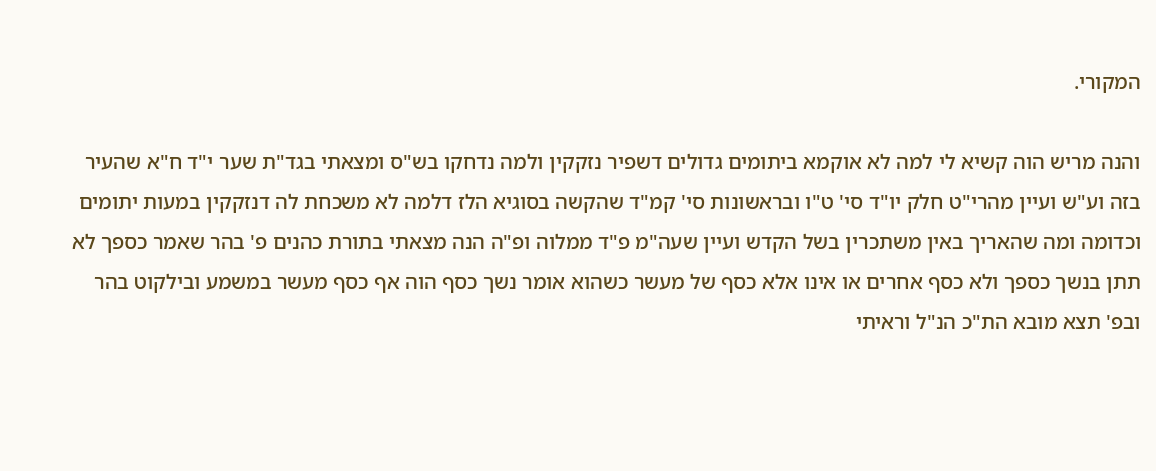המקורי.

והנה מריש הוה קשיא לי למה לא אוקמא ביתומים גדולים דשפיר נזקקין ולמה נדחקו בש"ס ומצאתי בגד"ת שער י"ד ח"א שהעיר בזה וע"ש ועיין מהרי"ט חלק יו"ד סי' ט"ו ובראשונות סי' קמ"ד שהקשה בסוגיא הלז דלמה לא משכחת לה דנזקקין במעות יתומים וכדומה ומה שהאריך באין משתכרין בשל הקדש ועיין שעה"מ פ"ד ממלוה ופ"ה הנה מצאתי בתורת כהנים פ' בהר שאמר כספך לא תתן בנשך כספך ולא כסף אחרים או אינו אלא כסף של מעשר כשהוא אומר נשך כסף הוה אף כסף מעשר במשמע ובילקוט בהר ובפ' תצא מובא הת"כ הנ"ל וראיתי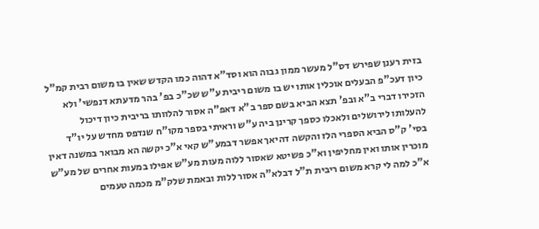בזית רענן שפירש דס"ל מעשר ממון גבוה הוא וסד"א דהוה כמו הקדש שאין בו משום רבית קמ"ל כיון דעכ"פ הבעלים אוכלין אותו יש בו משום ריבית ע"ש שכ"כ בפ' בהר מדעתא דנפשי' ולא הזכירו דברי ב"א ובפ' תצא הביא בשם ספר ב"א דאפ"ה אסור להלוותו בריבית כיון דיכול להעלותו לירושלים ולאכלו כספך קרינן ביה ע"ש וראיתי בספר מקו"ח שנדפס מחדש על יו"ד בסי' ק"ס הביא הספרי הלז והקשה דהיאך אפשר דבמע"ש קאי א"כ יקשה הא מבואר במשנה דאין מוכרין אותו ואין מחליפין וא"כ פשיטא שאסור ללוה מעות מע"ש אפילו במעות אחרים של מע"ש א"כ למה לי קרא משום ריבית ת"ל דבלא"ה אסור ללות ובאמת שלק"מ מכמה טעמים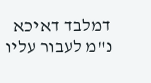דמלבד דאיכא נ"מ לעבור עליו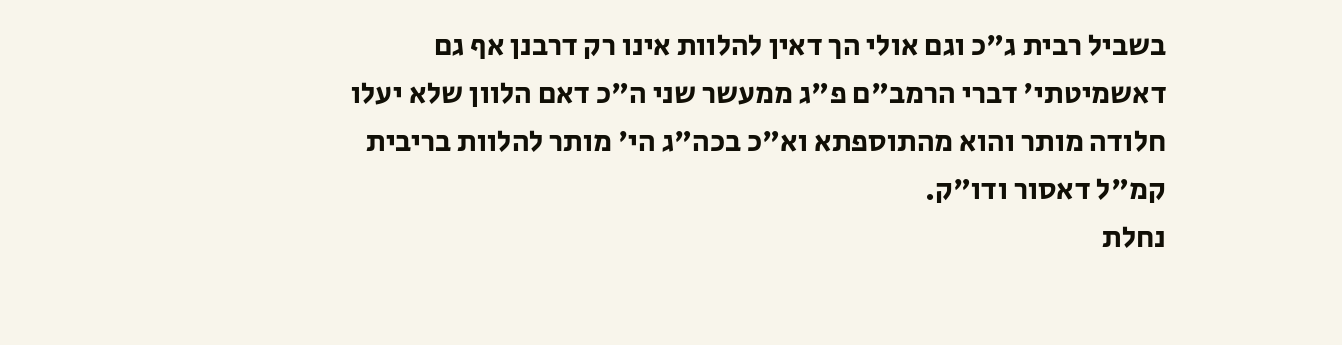בשביל רבית ג"כ וגם אולי הך דאין להלוות אינו רק דרבנן אף גם דאשמיטתי' דברי הרמב"ם פ"ג ממעשר שני ה"כ דאם הלוון שלא יעלו חלודה מותר והוא מהתוספתא וא"כ בכה"ג הי' מותר להלוות בריבית קמ"ל דאסור ודו"ק.
נחלת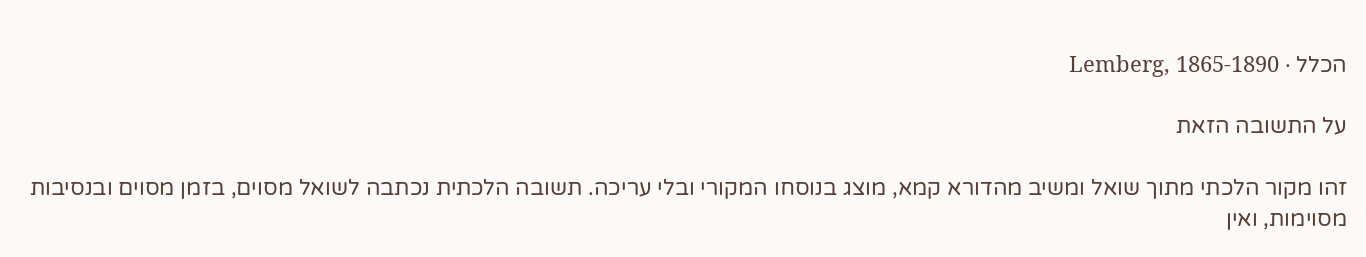הכלל · Lemberg, 1865-1890

על התשובה הזאת

זהו מקור הלכתי מתוך שואל ומשיב מהדורא קמא, מוצג בנוסחו המקורי ובלי עריכה. תשובה הלכתית נכתבה לשואל מסוים, בזמן מסוים ובנסיבות מסוימות, ואין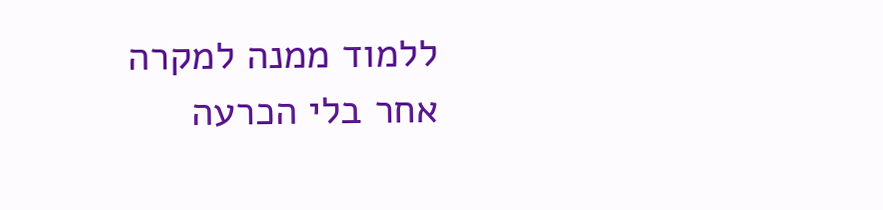ללמוד ממנה למקרה אחר בלי הכרעה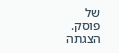של פוסק. הצגתה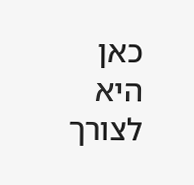כאן היא לצורך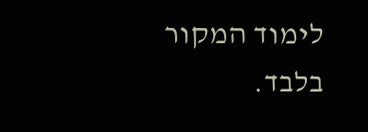לימוד המקור בלבד.